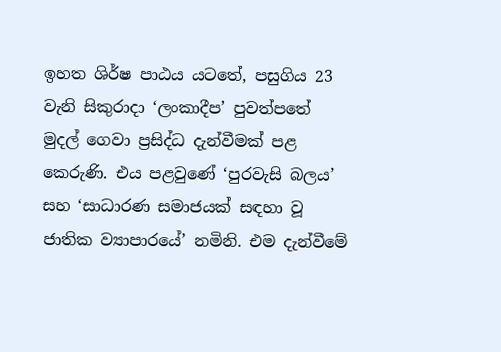ඉහත ශිර්ෂ පාඨය යටතේ, පසුගිය 23 වැනි සිකුරාදා ‘ලංකාදීප’ පුවත්පතේ මුදල් ගෙවා ප්‍රසිද්ධ දැන්වීමක් පළ කෙරුණි. එය පළවුණේ ‘පුරවැසි බලය’ සහ ‘සාධාරණ සමාජයක් සඳහා වූ ජාතික ව්‍යාපාරයේ’ නමිනි. එම දැන්වීමේ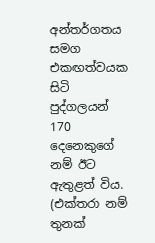අන්තර්ගතය සමග එකඟත්වයක සිටි පුද්ගලයන් 170 දෙනෙකුගේ නම් ඊට ඇතුළත් විය. (එක්තරා නම් තුනක්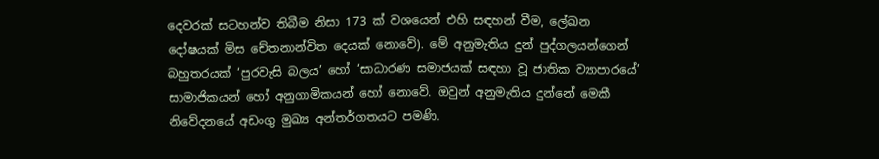දෙවරක් සටහන්ව තිබීම නිසා 173 ක් වශයෙන් එහි සඳහන් වීම, ලේඛන දෝෂයක් මිස චේතනාන්විත දෙයක් නොවේ). මේ අනුමැතිය දුන් පුද්ගලයන්ගෙන් බහුතරයක් ‘පුරවැසි බලය’ හෝ ‘සාධාරණ සමාජයක් සඳහා වූ ජාතික ව්‍යාපාරයේ’ සාමාජිකයන් හෝ අනුගාමිකයන් හෝ නොවේ. ඔවුන් අනුමැතිය දුන්නේ මෙකී නිවේදනයේ අඩංගු මුඛ්‍ය අන්තර්ගතයට පමණි.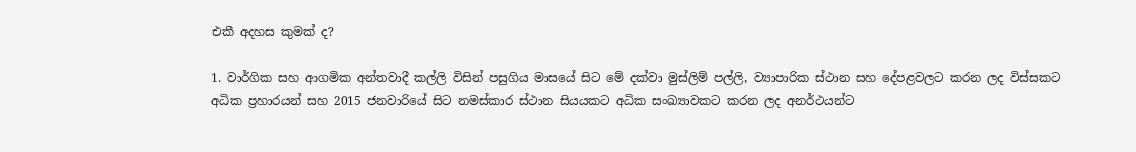එකී අදහස කුමක් ද?

1. වාර්ගික සහ ආගමික අන්තවාදී කල්ලි විසින් පසුගිය මාසයේ සිට මේ දක්වා මුස්ලිම් පල්ලි, ව්‍යාපාරික ස්ථාන සහ දේපළවලට කරන ලද විස්සකට අධික ප්‍රහාරයන් සහ 2015 ජනවාරියේ සිට නමස්කාර ස්ථාන සියයකට අධික සංඛ්‍යාවකට කරන ලද අනර්ථයන්ට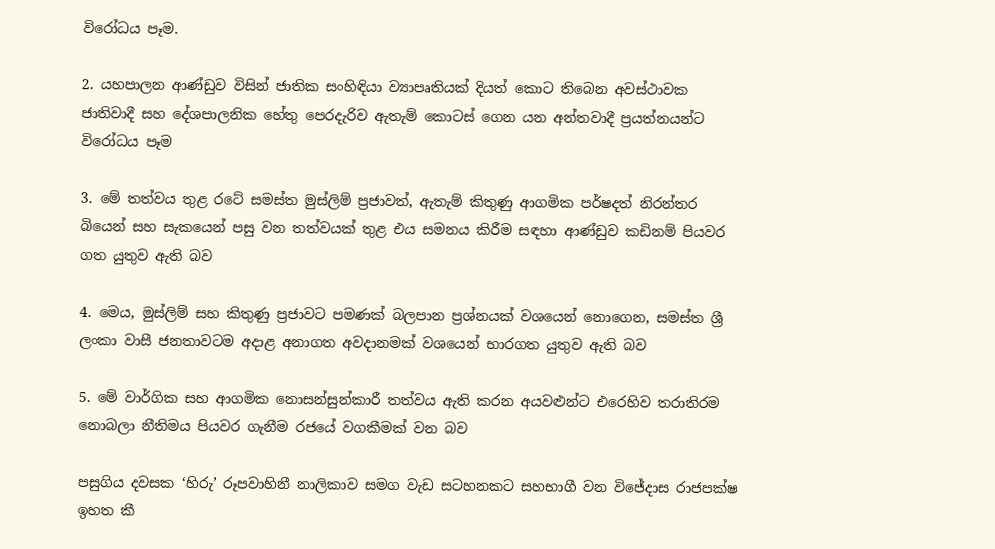විරෝධය පෑම.

2. යහපාලන ආණ්ඩුව විසින් ජාතික සංහිඳියා ව්‍යාපෘතියක් දියත් කොට තිබෙන අවස්ථාවක ජාතිවාදී සහ දේශපාලනික හේතු පෙරදැරිව ඇතැම් කොටස් ගෙන යන අන්තවාදී ප්‍රයත්නයන්ට විරෝධය පෑම

3. මේ තත්වය තුළ රටේ සමස්ත මුස්ලිම් ප්‍රජාවත්, ඇතැම් කිතුණු ආගමික පර්ෂදත් නිරන්තර බියෙන් සහ සැකයෙන් පසු වන තත්වයක් තුළ එය සමනය කිරීම සඳහා ආණ්ඩුව කඩිනම් පියවර ගත යුතුව ඇති බව

4. මෙය, මුස්ලිම් සහ කිතුණු ප්‍රජාවට පමණක් බලපාන ප්‍රශ්නයක් වශයෙන් නොගෙන, සමස්ත ශ්‍රී ලංකා වාසී ජනතාවටම අදාළ අනාගත අවදානමක් වශයෙන් භාරගත යුතුව ඇති බව

5. මේ වාර්ගික සහ ආගමික නොසන්සුන්කාරී තත්වය ඇති කරන අයවළුන්ට එරෙහිව තරාතිරම නොබලා නීතිමය පියවර ගැනීම රජයේ වගකීමක් වන බව

පසුගිය දවසක ‘හිරු’ රූපවාහිනී නාලිකාව සමග වැඩ සටහනකට සහභාගී වන විජේදාස රාජපක්ෂ ඉහත කී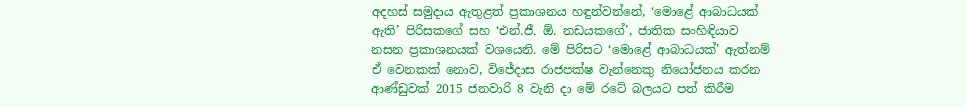අදහස් සමුදාය ඇතුළත් ප්‍රකාශනය හඳුන්වන්නේ, ‘මොළේ ආබාධයක් ඇති’ පිරිසකගේ සහ ‘එන්.ජී. ඕ. නඩයකගේ’, ජාතික සංහිඳියාව නසන ප්‍රකාශනයක් වශයෙනි. මේ පිරිසට ‘මොළේ ආබාධයක්’ ඇත්නම් ඒ වෙනකක් නොව, විජේදාස රාජපක්ෂ වැන්නෙකු නියෝජනය කරන ආණ්ඩුවක් 2015 ජනවාරි 8 වැනි දා මේ රටේ බලයට පත් කිරීම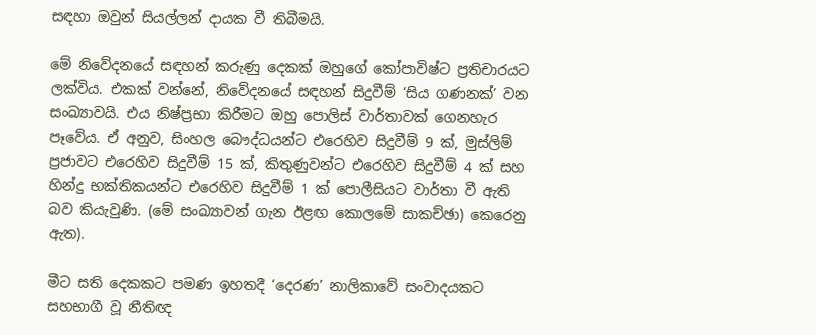සඳහා ඔවුන් සියල්ලන් දායක වී තිබීමයි.

මේ නිවේදනයේ සඳහන් කරුණු දෙකක් ඔහුගේ කෝපාවිෂ්ට ප්‍රතිචාරයට ලක්විය. එකක් වන්නේ, නිවේදනයේ සඳහන් සිදුවීම් ‘සිය ගණනක්’ වන සංඛ්‍යාවයි. එය නිෂ්ප්‍රභා කිරීමට ඔහු පොලිස් වාර්තාවක් ගෙනහැර පෑවේය. ඒ අනුව, සිංහල බෞද්ධයන්ට එරෙහිව සිදුවීම් 9 ක්, මුස්ලිම් ප්‍රජාවට එරෙහිව සිදුවීම් 15 ක්, කිතුණුවන්ට එරෙහිව සිදුවීම් 4 ක් සහ හින්දු භක්තිකයන්ට එරෙහිව සිදුවීම් 1 ක් පොලීසියට වාර්තා වී ඇති බව කියැවුණි. (මේ සංඛ්‍යාවන් ගැන ඊළඟ කොලමේ සාකච්ඡා) කෙරෙනු ඇත).

මීට සති දෙකකට පමණ ඉහතදී ‘දෙරණ’ නාලිකාවේ සංවාදයකට සහභාගී වූ නීතිඥ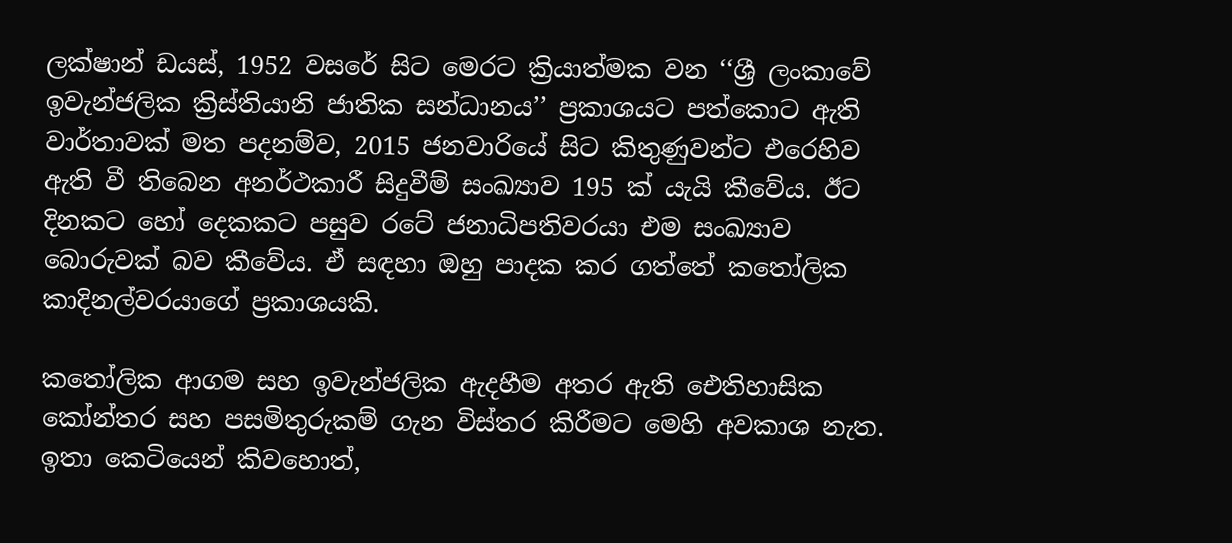ලක්ෂාන් ඩයස්, 1952 වසරේ සිට මෙරට ක්‍රියාත්මක වන ‘‘ශ්‍රී ලංකාවේ ඉවැන්ජලික ක්‍රිස්තියානි ජාතික සන්ධානය’’ ප්‍රකාශයට පත්කොට ඇති වාර්තාවක් මත පදනම්ව, 2015 ජනවාරියේ සිට කිතුණුවන්ට එරෙහිව ඇති වී තිබෙන අනර්ථකාරී සිදුවීම් සංඛ්‍යාව 195 ක් යැයි කීවේය. ඊට දිනකට හෝ දෙකකට පසුව රටේ ජනාධිපතිවරයා එම සංඛ්‍යාව බොරුවක් බව කීවේය. ඒ සඳහා ඔහු පාදක කර ගත්තේ කතෝලික කාදිනල්වරයාගේ ප්‍රකාශයකි.

කතෝලික ආගම සහ ඉවැන්ජලික ඇදහීම අතර ඇති ඓතිහාසික කෝන්තර සහ පසමිතුරුකම් ගැන විස්තර කිරීමට මෙහි අවකාශ නැත. ඉතා කෙටියෙන් කිවහොත්,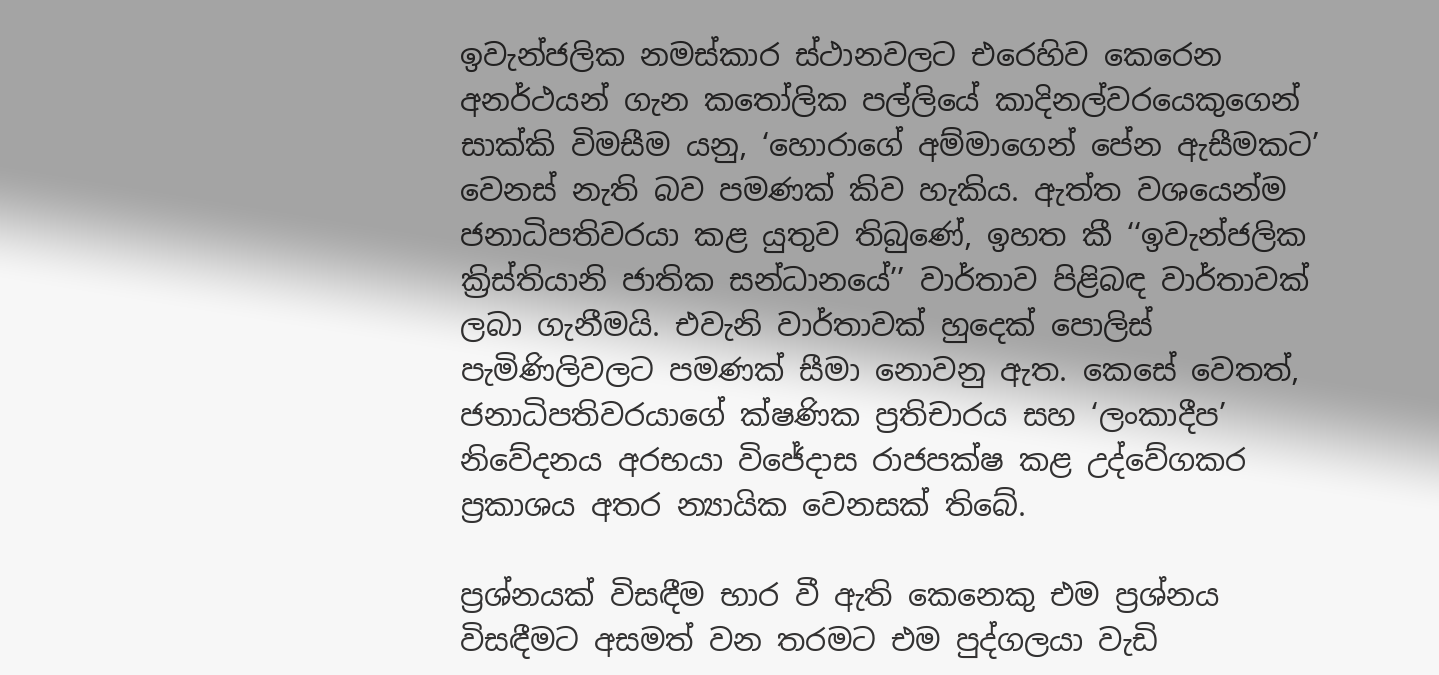ඉවැන්ජලික නමස්කාර ස්ථානවලට එරෙහිව කෙරෙන අනර්ථයන් ගැන කතෝලික පල්ලියේ කාදිනල්වරයෙකුගෙන් සාක්කි විමසීම යනු, ‘හොරාගේ අම්මාගෙන් පේන ඇසීමකට’ වෙනස් නැති බව පමණක් කිව හැකිය. ඇත්ත වශයෙන්ම ජනාධිපතිවරයා කළ යුතුව තිබුණේ, ඉහත කී ‘‘ඉවැන්ජලික ක්‍රිස්තියානි ජාතික සන්ධානයේ’’ වාර්තාව පිළිබඳ වාර්තාවක් ලබා ගැනීමයි. එවැනි වාර්තාවක් හුදෙක් පොලිස් පැමිණිලිවලට පමණක් සීමා නොවනු ඇත. කෙසේ වෙතත්, ජනාධිපතිවරයාගේ ක්ෂණික ප්‍රතිචාරය සහ ‘ලංකාදීප’ නිවේදනය අරභයා විජේදාස රාජපක්ෂ කළ උද්වේගකර ප්‍රකාශය අතර න්‍යායික වෙනසක් තිබේ.

ප්‍රශ්නයක් විසඳීම භාර වී ඇති කෙනෙකු එම ප්‍රශ්නය විසඳීමට අසමත් වන තරමට එම පුද්ගලයා වැඩි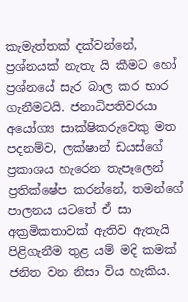කැමැත්තක් දක්වන්නේ, ප්‍රශ්නයක් නැතැ යි කීමට හෝ ප්‍රශ්නයේ සැර බාල කර භාර ගැනීමටයි. ජනාධිපතිවරයා අයෝග්‍ය සාක්ෂිකරුවෙකු මත පදනම්ව, ලක්ෂාන් ඩයස්ගේ ප්‍රකාශය හැරෙන තැපෑලෙන් ප්‍රතික්ෂේප කරන්නේ, තමන්ගේ පාලනය යටතේ ඒ සා අක්‍රමිකතාවක් ඇතිව ඇතැයි පිළිගැනීම තුළ යම් මදි කමක් ජනිත වන නිසා විය හැකිය.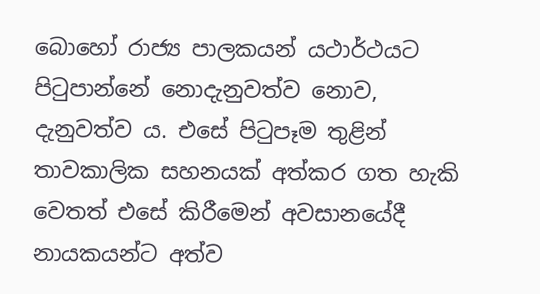බොහෝ රාජ්‍ය පාලකයන් යථාර්ථයට පිටුපාන්නේ නොදැනුවත්ව නොව, දැනුවත්ව ය. එසේ පිටුපෑම තුළින් තාවකාලික සහනයක් අත්කර ගත හැකි වෙතත් එසේ කිරීමෙන් අවසානයේදී නායකයන්ට අත්ව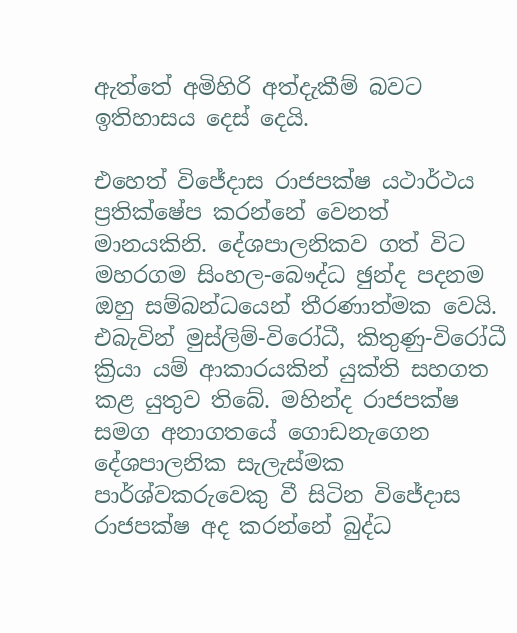ඇත්තේ අමිහිරි අත්දැකීම් බවට ඉතිහාසය දෙස් දෙයි.

එහෙත් විජේදාස රාජපක්ෂ යථාර්ථය ප්‍රතික්ෂේප කරන්නේ වෙනත් මානයකිනි. දේශපාලනිකව ගත් විට මහරගම සිංහල-බෞද්ධ ඡුන්ද පදනම ඔහු සම්බන්ධයෙන් තීරණාත්මක වෙයි. එබැවින් මුස්ලිම්-විරෝධී, කිතුණු-විරෝධී ක්‍රියා යම් ආකාරයකින් යුක්ති සහගත කළ යුතුව තිබේ. මහින්ද රාජපක්ෂ සමග අනාගතයේ ගොඩනැගෙන දේශපාලනික සැලැස්මක පාර්ශ්වකරුවෙකු වී සිටින විජේදාස රාජපක්ෂ අද කරන්නේ බුද්ධ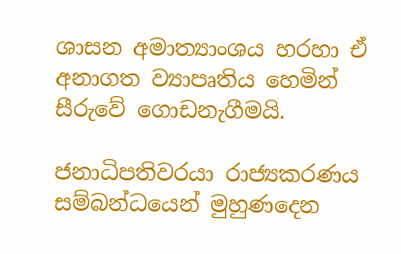ශාසන අමාත්‍යාංශය හරහා ඒ අනාගත ව්‍යාපෘතිය හෙමින් සීරුවේ ගොඩනැගීමයි.

ජනාධිපතිවරයා රාජ්‍යකරණය සම්බන්ධයෙන් මුහුණදෙන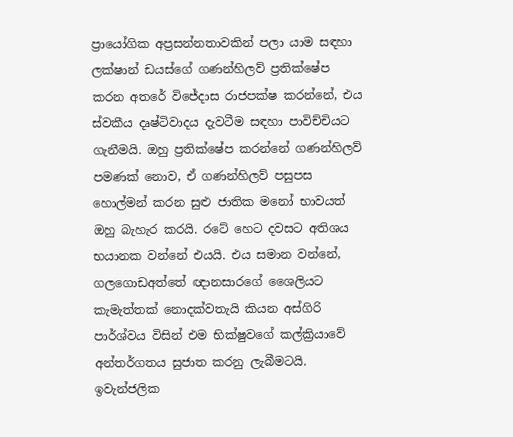ප්‍රායෝගික අප්‍රසන්නතාවකින් පලා යාම සඳහා ලක්ෂාන් ඩයස්ගේ ගණන්හිලව් ප්‍රතික්ෂේප කරන අතරේ විජේදාස රාජපක්ෂ කරන්නේ, එය ස්වකීය දෘෂ්ටිවාදය දැවටීම සඳහා පාවිච්චියට ගැනීමයි. ඔහු ප්‍රතික්ෂේප කරන්නේ ගණන්හිලව් පමණක් නොව, ඒ ගණන්හිලව් පසුපස හොල්මන් කරන සුළු ජාතික මනෝ භාවයත් ඔහු බැහැර කරයි. රටේ හෙට දවසට අතිශය භයානක වන්නේ එයයි. එය සමාන වන්නේ, ගලගොඩඅත්තේ ඥානසාරගේ ශෛලියට කැමැත්තක් නොදක්වතැයි කියන අස්ගිරි පාර්ශ්වය විසින් එම භික්ෂුවගේ කල්ක්‍රියාවේ අන්තර්ගතය සුජාත කරනු ලැබීමටයි. ඉවැන්ජලික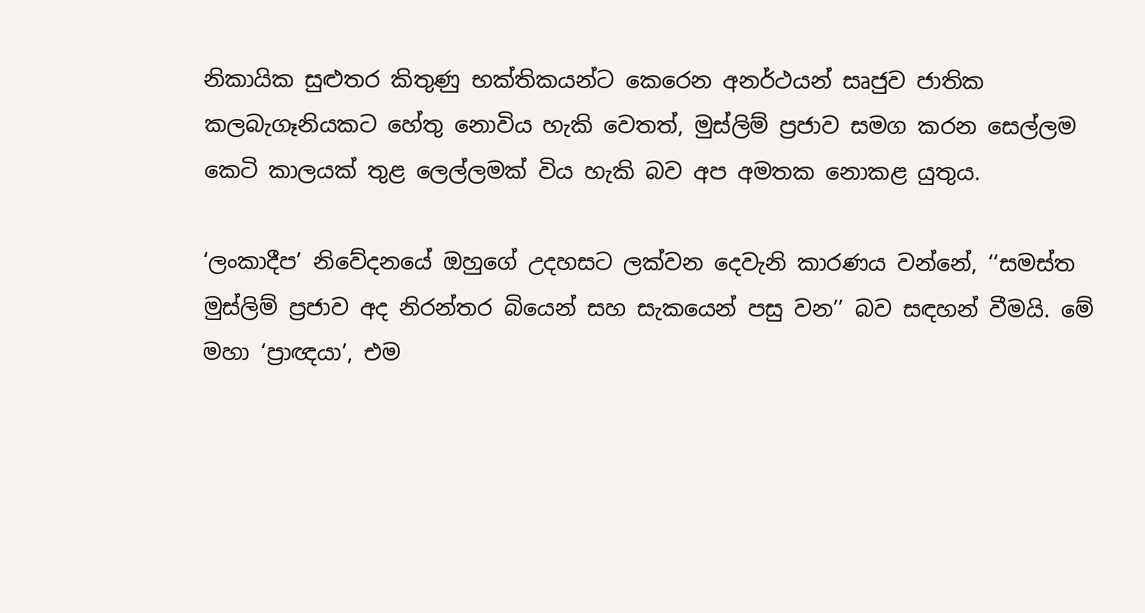නිකායික සුළුතර කිතුණු භක්තිකයන්ට කෙරෙන අනර්ථයන් සෘජුව ජාතික කලබැගෑනියකට හේතු නොවිය හැකි වෙතත්, මුස්ලිම් ප්‍රජාව සමග කරන සෙල්ලම කෙටි කාලයක් තුළ ලෙල්ලමක් විය හැකි බව අප අමතක නොකළ යුතුය.

‘ලංකාදීප’ නිවේදනයේ ඔහුගේ උදහසට ලක්වන දෙවැනි කාරණය වන්නේ, ‘‘සමස්ත මුස්ලිම් ප්‍රජාව අද නිරන්තර බියෙන් සහ සැකයෙන් පසු වන’’ බව සඳහන් වීමයි. මේ මහා ‘ප්‍රාඥයා’, එම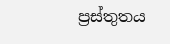ප්‍රස්තුතය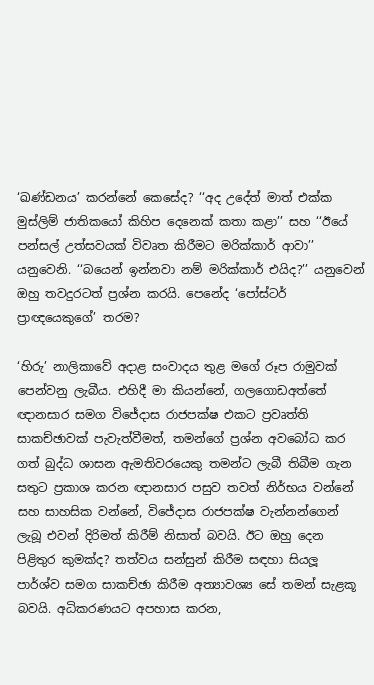‘ඛණ්ඩනය’ කරන්නේ කෙසේද? ‘‘අද උදේත් මාත් එක්ක මුස්ලිම් ජාතිකයෝ කිහිප දෙනෙක් කතා කළා’’ සහ ‘‘ඊයේ පන්සල් උත්සවයක් විවෘත කිරීමට මරික්කාර් ආවා’’ යනුවෙනි. ‘‘බයෙන් ඉන්නවා නම් මරික්කාර් එයිද?’’ යනුවෙන් ඔහු තවදුරටත් ප්‍රශ්න කරයි. පෙනේද ‘පෝස්ටර් ප්‍රාඥයෙකුගේ’ තරම?

‘හිරු’ නාලිකාවේ අදාළ සංවාදය තුළ මගේ රූප රාමුවක් පෙන්වනු ලැබීය. එහිදී මා කියන්නේ, ගලගොඩඅත්තේ ඥානසාර සමග විජේදාස රාජපක්ෂ එකට ප්‍රවෘත්ති සාකච්ඡාවක් පැවැත්වීමත්, තමන්ගේ ප්‍රශ්න අවබෝධ කර ගත් බුද්ධ ශාසන ඇමතිවරයෙකු තමන්ට ලැබී තිබීම ගැන සතුට ප්‍රකාශ කරන ඥානසාර පසුව තවත් නිර්භය වන්නේ සහ සාහසික වන්නේ, විජේදාස රාජපක්ෂ වැන්නන්ගෙන් ලැබූ එවන් දිරිමත් කිරීම් නිසාත් බවයි. ඊට ඔහු දෙන පිළිතුර කුමක්ද? තත්වය සන්සුන් කිරීම සඳහා සියලූ පාර්ශ්ව සමග සාකච්ඡා කිරීම අත්‍යාවශ්‍ය සේ තමන් සැළකූ බවයි. අධිකරණයට අපහාස කරන,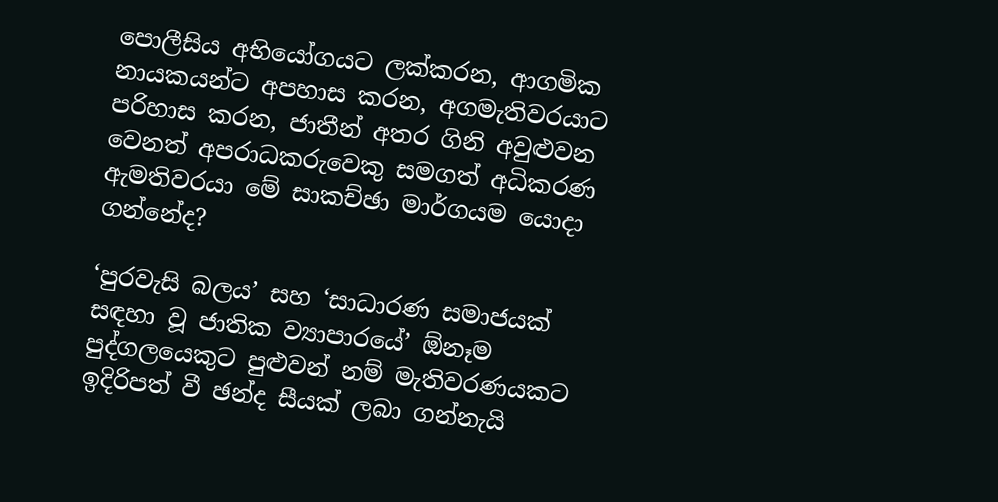පොලීසිය අභියෝගයට ලක්කරන, ආගමික නායකයන්ට අපහාස කරන, අගමැතිවරයාට පරිහාස කරන, ජාතීන් අතර ගිනි අවුළුවන වෙනත් අපරාධකරුවෙකු සමගත් අධිකරණ ඇමතිවරයා මේ සාකච්ඡා මාර්ගයම යොදා ගන්නේද?

‘පුරවැසි බලය’ සහ ‘සාධාරණ සමාජයක් සඳහා වූ ජාතික ව්‍යාපාරයේ’ ඕනෑම පුද්ගලයෙකුට පුළුවන් නම් මැතිවරණයකට ඉදිරිපත් වී ඡන්ද සීයක් ලබා ගන්නැයි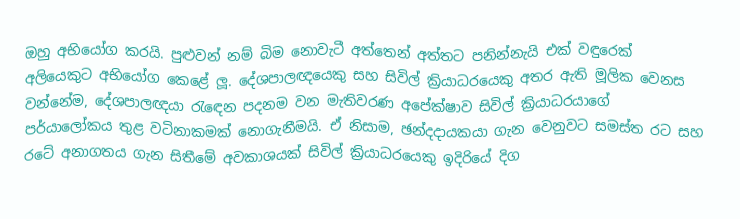ඔහු අභියෝග කරයි. පුළුවන් නම් බිම නොවැටී අත්තෙන් අත්තට පනින්නැයි එක් වඳුරෙක් අලියෙකුට අභියෝග කෙළේ ලූ. දේශපාලඥයෙකු සහ සිවිල් ක්‍රියාධරයෙකු අතර ඇති මූලික වෙනස වන්නේම, දේශපාලඥයා රැඳෙන පදනම වන මැතිවරණ අපේක්ෂාව සිවිල් ක්‍රියාධරයාගේ පර්යාලෝකය තුළ වටිනාකමක් නොගැනීමයි. ඒ නිසාම, ඡන්දදායකයා ගැන වෙනුවට සමස්ත රට සහ රටේ අනාගතය ගැන සිතීමේ අවකාශයක් සිවිල් ක්‍රියාධරයෙකු ඉදිරියේ දිග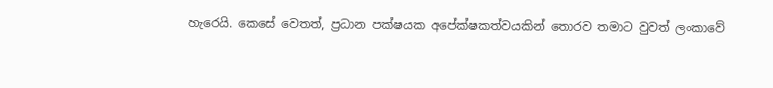හැරෙයි. කෙසේ වෙතත්, ප්‍රධාන පක්ෂයක අපේක්ෂකත්වයකින් තොරව තමාට වුවත් ලංකාවේ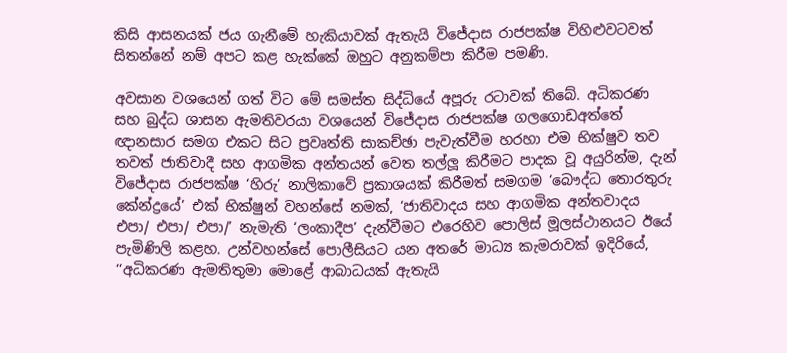කිසි ආසනයක් ජය ගැනීමේ හැකියාවක් ඇතැයි විජේදාස රාජපක්ෂ විහිළුවටවත් සිතන්නේ නම් අපට කළ හැක්කේ ඔහුට අනුකම්පා කිරීම පමණි.

අවසාන වශයෙන් ගත් විට මේ සමස්ත සිද්ධියේ අපූරු රටාවක් තිබේ. අධිකරණ සහ බුද්ධ ශාසන ඇමතිවරයා වශයෙන් විජේදාස රාජපක්ෂ ගලගොඩඅත්තේ ඥානසාර සමග එකට සිට ප්‍රවෘත්ති සාකච්ඡා පැවැත්වීම හරහා එම භික්ෂුව තව තවත් ජාතිවාදී සහ ආගමික අන්තයන් වෙත තල්ලූ කිරීමට පාදක වූ අයුරින්ම, දැන් විජේදාස රාජපක්ෂ ‘හිරු’ නාලිකාවේ ප්‍රකාශයක් කිරීමත් සමගම ‘බෞද්ධ තොරතුරු කේන්ද්‍රයේ’ එක් භික්ෂුන් වහන්සේ නමක්, ‘ජාතිවාදය සහ ආගමික අන්තවාදය එපා/ එපා/ එපා/’ නැමැති ‘ලංකාදීප’ දැන්වීමට එරෙහිව පොලිස් මූලස්ථානයට ඊයේ පැමිණිලි කළහ. උන්වහන්සේ පොලීසියට යන අතරේ මාධ්‍ය කැමරාවක් ඉදිරියේ, ‘‘අධිකරණ ඇමතිතුමා මොළේ ආබාධයක් ඇතැයි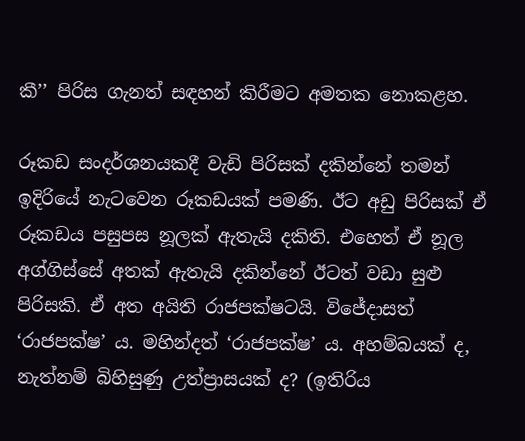කී’’ පිරිස ගැනත් සඳහන් කිරීමට අමතක නොකළහ.

රූකඩ සංදර්ශනයකදී වැඩි පිරිසක් දකින්නේ තමන් ඉදිරියේ නැටවෙන රූකඩයක් පමණි. ඊට අඩු පිරිසක් ඒ රූකඩය පසුපස නූලක් ඇතැයි දකිති. එහෙත් ඒ නූල අග්ගිස්සේ අතක් ඇතැයි දකින්නේ ඊටත් වඩා සුළු පිරිසකි. ඒ අත අයිති රාජපක්ෂටයි. විජේදාසත් ‘රාජපක්ෂ’ ය. මහින්දත් ‘රාජපක්ෂ’ ය. අහම්බයක් ද, නැත්නම් බිහිසුණු උත්ප්‍රාසයක් ද? (ඉතිරිය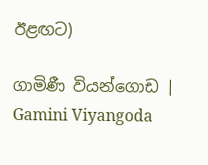ඊළඟට)

ගාමිණී වියන්ගොඩ | Gamini Viyangoda